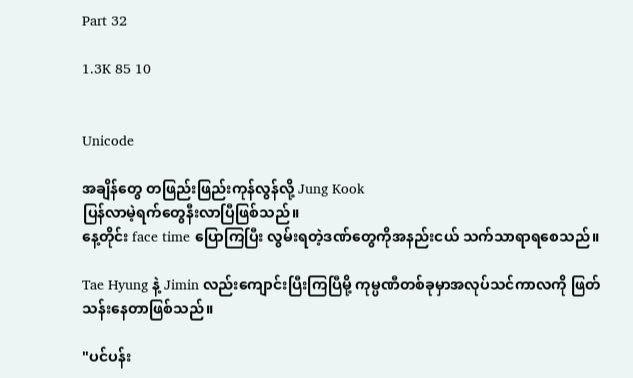Part 32

1.3K 85 10


Unicode

အချိန်တွေ တဖြည်းဖြည်းကုန်လွန်လို့ Jung Kook
ပြန်လာမဲ့ရက်တွေနီးလာပြီဖြစ်သည်။
နေ့တိုင်း face time ပြောကြပြီး လွမ်းရတဲ့ဒဏ်တွေကိုအနည်းငယ် သက်သာရာရစေသည်။

Tae Hyung နဲ့ Jimin လည်းကျောင်းပြီးကြပြီမို့ ကုမ္ပဏီတစ်ခုမှာအလုပ်သင်ကာလကို ဖြတ်သန်းနေတာဖြစ်သည်။

"ပင်ပန်း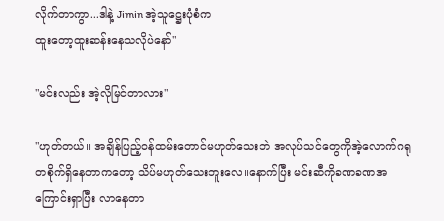လိုက်တာကွာ...ဒါနဲ့ Jimin အဲ့သူဋ္ဌေးပုံစံက
ထူးတော့ထူးဆန်းနေသလိုပဲနော်"

"မင်းလည်း အဲ့လိုမြင်တာလား"

"ဟုတ်တယ်။ အချိန်ပြည့်ဝန်ထမ်းတောင်မဟုတ်သေးဘဲ အလုပ်သင်တွေကိုအဲ့လောက်ဂရုတစိုက်ရှိနေတာကတော့ သိပ်မဟုတ်သေးဘူးလေ။နောက်ပြီး မင်းဆီကိုခဏခဏအကြောင်းရှာပြီး လာနေတာ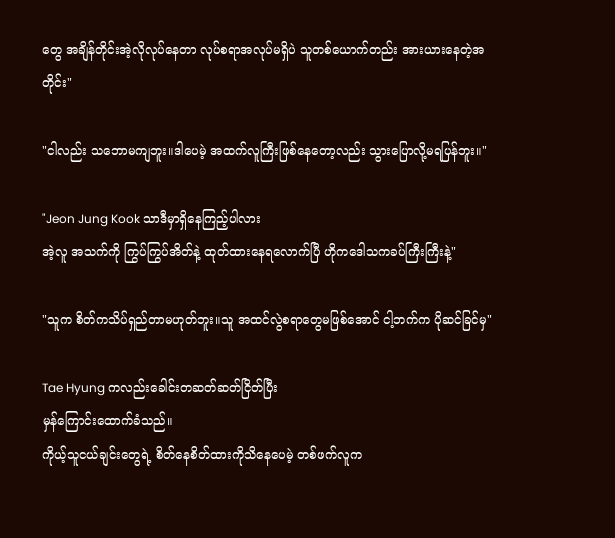တွေ အချိန်တိုင်းအဲ့လိုလုပ်နေတာ လုပ်စရာအလုပ်မရှိပဲ သူတစ်ယောက်တည်း အားယားနေတဲ့အတိုင်း"

"ငါလည်း သဘောမကျဘူး။ဒါပေမဲ့ အထက်လူကြီးဖြစ်နေတော့လည်း သွားပြောလို့မရပြန်ဘူး။"

"Jeon Jung Kook သာဒီမှာရှိနေကြည့်ပါလား
အဲ့လူ အသက်ကို ကြွပ်ကြွပ်အိတ်နဲ့ ထုတ်ထားနေရလောက်ပြီ ဟိုကဒေါသကခပ်ကြီးကြီးနဲ့"

"သူက စိတ်ကသိပ်ရှည်တာမဟုတ်ဘူး။သူ အထင်လွဲစရာတွေမဖြစ်အောင် ငါ့ဘက်က ပိုဆင်ခြင်မှ"

Tae Hyung ကလည်းခေါင်းတဆတ်ဆတ်ငြိတ်ပြီး
မှန်ကြောင်းထောက်ခံသည်။
ကိုယ့်သူငယ်ချင်းတွေရဲ့ စိတ်နေစိတ်ထားကိုသိနေပေမဲ့ တစ်ဖက်လူက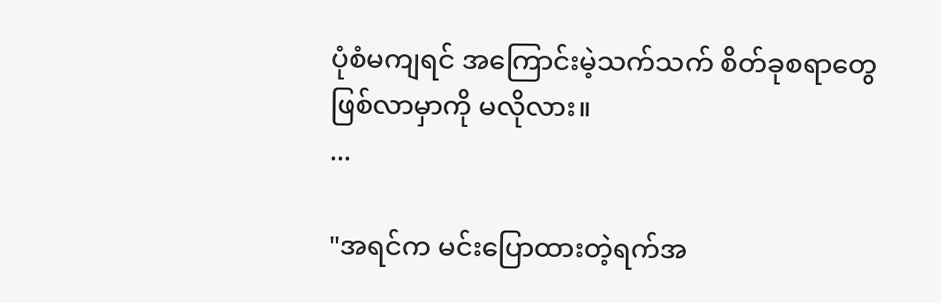ပုံစံမကျရင် အကြောင်းမဲ့သက်သက် စိတ်ခုစရာတွေဖြစ်လာမှာကို မလိုလား။
...

"အရင်က မင်းပြောထားတဲ့ရက်အ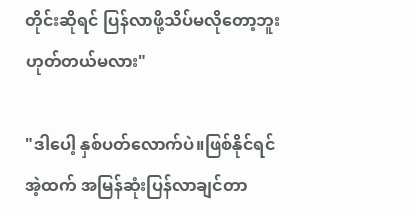တိုင်းဆိုရင် ပြန်လာဖို့သိပ်မလိုတော့ဘူး ဟုတ်တယ်မလား"

"ဒါပေါ့ နှစ်ပတ်လောက်ပဲ။ဖြစ်နိုင်ရင်အဲ့ထက် အမြန်ဆုံးပြန်လာချင်တာ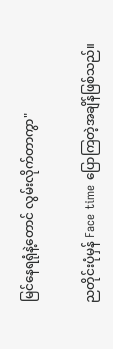မြင်နေရရုံနဲ့တောင် လွမ်းလိုက်တာကွာ"

ညတိုင်းပုံမှန် Face time ပြောကြတဲ့အချိန်ဖြစ်သည်။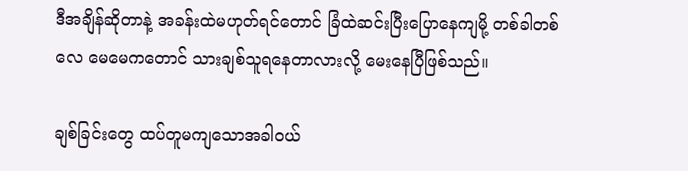ဒီအချိန်ဆိုတာနဲ့ အခန်းထဲမဟုတ်ရင်တောင် ခြံထဲဆင်းပြီးပြောနေကျမို့ တစ်ခါတစ်လေ မေမေကတောင် သားချစ်သူရနေတာလားလို့ မေးနေပြီဖြစ်သည်။

ချစ်ခြင်းတွေ ထပ်တူမကျသောအခါဝယ်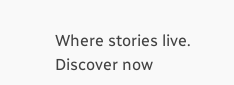Where stories live. Discover now